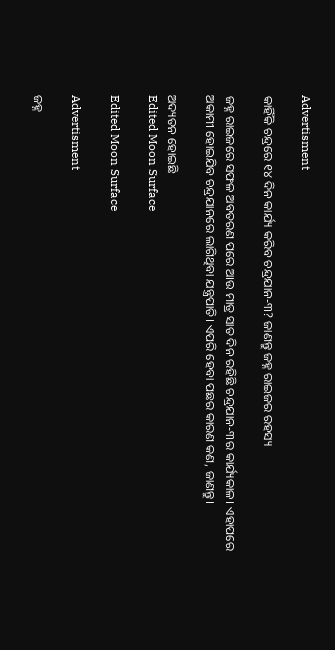Advertisment

କାହିଁକି ଚନ୍ଦ୍ରରେ ୧୪ ଦିନ କାର୍ଯ୍ୟ କରିବ ଚନ୍ଦ୍ରଯାନ-୩? ଜାଣନ୍ତୁ ଜହ୍ନ ରାଇଜର ରହସ୍ୟ

ଜହ୍ନ ରାଇଜରେ ସଫଳ ଅବତରଣ ପରେ ଆଉ ମାତ୍ର ସାତ ଦିନ ରହିଛି ଚନ୍ଦ୍ରଯାନ-୩ର କାର୍ଯ୍ୟକାଳ। ଏହାପରେ ଅକାମୀ ହୋଇଯିବ ଚନ୍ଦ୍ରଯାନରେ ଲାଗିଥିବା ଯନ୍ତ୍ରପାତି। ଏପରି ହେବା ପଛର କାରଣ କଣ, ଜାଣନ୍ତୁ।

ଅଦ୍ୟତନ ହୋଇଛି
Edited Moon Surface

Edited Moon Surface

Advertisment

ଜହ୍ନ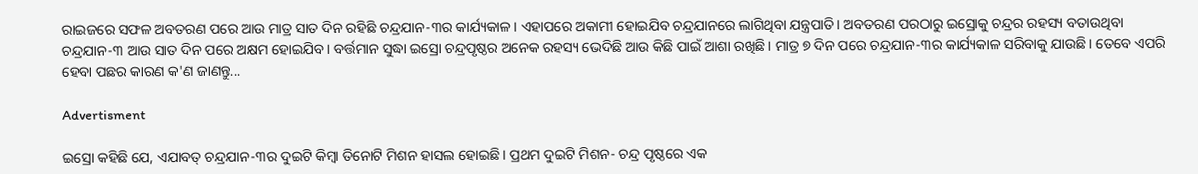ରାଇଜରେ ସଫଳ ଅବତରଣ ପରେ ଆଉ ମାତ୍ର ସାତ ଦିନ ରହିଛି ଚନ୍ଦ୍ରଯାନ-୩ର କାର୍ଯ୍ୟକାଳ। ଏହାପରେ ଅକାମୀ ହୋଇଯିବ ଚନ୍ଦ୍ରଯାନରେ ଲାଗିଥିବା ଯନ୍ତ୍ରପାତି। ଅବତରଣ ପରଠାରୁ ଇସ୍ରୋକୁ ଚନ୍ଦ୍ରର ରହସ୍ୟ ବତାଉଥିବା ଚନ୍ଦ୍ରଯାନ-୩ ଆଉ ସାତ ଦିନ ପରେ ଅକ୍ଷମ ହୋଇଯିବ। ବର୍ତ୍ତମାନ ସୁଦ୍ଧା ଇସ୍ରୋ ଚନ୍ଦ୍ରପୃଷ୍ଠର ଅନେକ ରହସ୍ୟ ଭେଦିଛି ଆଉ କିଛି ପାଇଁ ଆଶା ରଖିଛି। ମାତ୍ର ୭ ଦିନ ପରେ ଚନ୍ଦ୍ରଯାନ-୩ର କାର୍ଯ୍ୟକାଳ ସରିବାକୁ ଯାଉଛି। ତେବେ ଏପରି ହେବା ପଛର କାରଣ କ'ଣ ଜାଣନ୍ତୁ...

Advertisment

ଇସ୍ରୋ କହିଛି ଯେ, ଏଯାବତ୍ ଚନ୍ଦ୍ରଯାନ-୩ର ଦୁଇଟି କିମ୍ବା ତିନୋଟି ମିଶନ ହାସଲ ହୋଇଛି। ପ୍ରଥମ ଦୁଇଟି ମିଶନ- ଚନ୍ଦ୍ର ପୃଷ୍ଠରେ ଏକ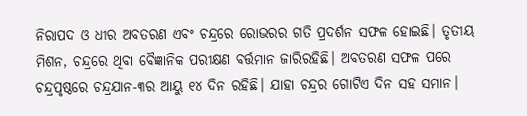ନିରାପଦ ଓ ଧୀର ଅବତରଣ ଏବଂ ଚନ୍ଦ୍ରରେ ରୋଭରର ଗତି ପ୍ରଦର୍ଶନ ସଫଳ ହୋଇଛି। ତୃତୀୟ ମିଶନ, ଚନ୍ଦ୍ରରେ ଥିବା ବୈଜ୍ଞାନିକ ପରୀକ୍ଷଣ ବର୍ତ୍ତମାନ ଜାରିରହିଛି। ଅବତରଣ ସଫଳ ପରେ ଚନ୍ଦ୍ରପୃଷ୍ଠରେ ଚନ୍ଦ୍ରଯାନ-୩ର ଆୟୁ ୧୪ ଦିନ ରହିଛି। ଯାହା ଚନ୍ଦ୍ରର ଗୋଟିଏ ଦିନ ସହ ସମାନ।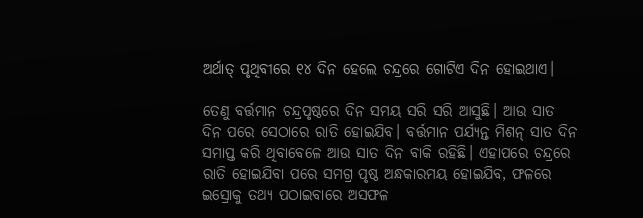ଅର୍ଥାତ୍ ପୃଥିବୀରେ ୧୪ ଦିନ ହେଲେ ଚନ୍ଦ୍ରରେ ଗୋଟିଏ ଦିନ ହୋଇଥାଏ।

ତେଣୁ ବର୍ତ୍ତମାନ ଚନ୍ଦ୍ରପୃଷ୍ଠରେ ଦିନ ସମୟ ସରି ସରି ଆସୁଛି। ଆଉ ସାତ ଦିନ ପରେ ସେଠାରେ ରାତି ହୋଇଯିବ। ବର୍ତ୍ତମାନ ପର୍ଯ୍ୟନ୍ତ ମିଶନ୍ ସାତ ଦିନ ସମାପ୍ତ କରି ଥିବାବେଳେ ଆଉ ସାତ ଦିନ ବାକି ରହିଛି। ଏହାପରେ ଚନ୍ଦ୍ରରେ ରାତି ହୋଇଯିବା ପରେ ସମଗ୍ର ପୃଷ୍ଠ ଅନ୍ଧକାରମୟ ହୋଇଯିବ, ଫଳରେ ଇସ୍ରୋକୁ ତଥ୍ୟ ପଠାଇବାରେ ଅସଫଳ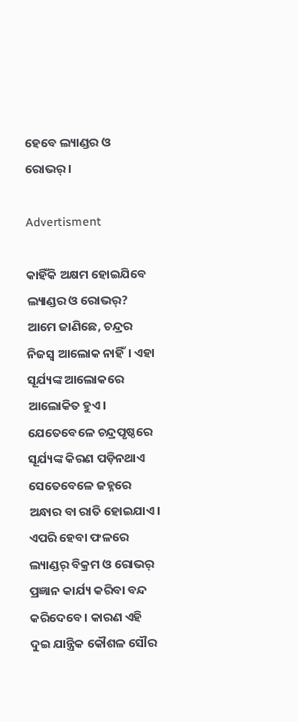ହେବେ ଲ୍ୟାଣ୍ଡର ଓ ରୋଭର୍।

Advertisment

କାହିଁକି ଅକ୍ଷମ ହୋଇଯିବେ ଲ୍ୟାଣ୍ଡର ଓ ରୋଭର୍?
ଆମେ ଜାଣିଛେ, ଚନ୍ଦ୍ରର ନିଜସ୍ୱ ଆଲୋକ ନାହିଁ। ଏହା ସୂର୍ଯ୍ୟଙ୍କ ଆଲୋକରେ ଆଲୋକିତ ହୁଏ। ଯେତେବେଳେ ଚନ୍ଦ୍ରପୃଷ୍ଠରେ ସୂର୍ଯ୍ୟଙ୍କ କିରଣ ପଡ଼ିନଥାଏ ସେତେବେଳେ ଜହ୍ନରେ ଅନ୍ଧାର ବା ରାତି ହୋଇଯାଏ। ଏପରି ହେବା ଫଳରେ ଲ୍ୟାଣ୍ଡର୍ ବିକ୍ରମ ଓ ରୋଭର୍ ପ୍ରଜ୍ଞାନ କାର୍ଯ୍ୟ କରିବା ବନ୍ଦ କରିଦେବେ। କାରଣ ଏହି ଦୁଇ ଯାନ୍ତ୍ରିକ କୌଶଳ ସୌର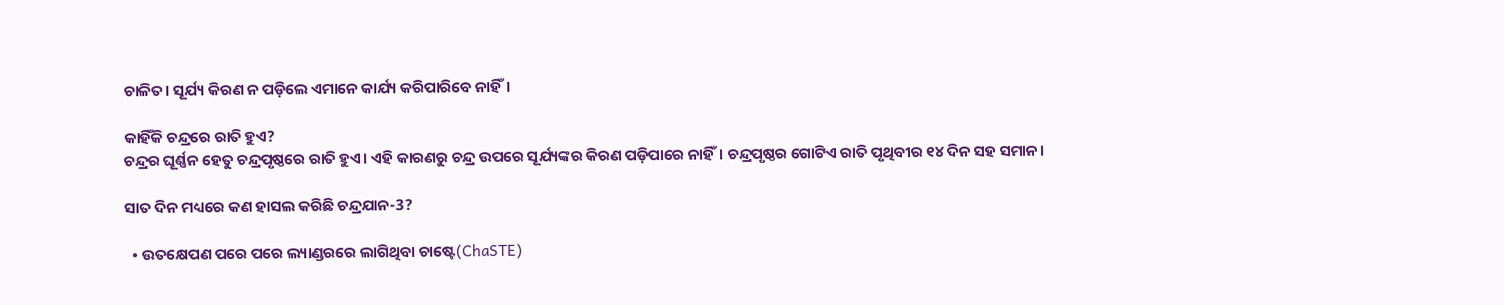ଚାଳିତ। ସୂର୍ଯ୍ୟ କିରଣ ନ ପଡ଼ିଲେ ଏମାନେ କାର୍ଯ୍ୟ କରିପାରିବେ ନାହିଁ।

କାହିଁକି ଚନ୍ଦ୍ରରେ ରାତି ହୁଏ?
ଚନ୍ଦ୍ରର ଘୂର୍ଣ୍ଣନ ହେତୁ ଚନ୍ଦ୍ରପୃଷ୍ଠରେ ରାତି ହୁଏ। ଏହି କାରଣରୁ ଚନ୍ଦ୍ର ଉପରେ ସୂର୍ଯ୍ୟଙ୍କର କିରଣ ପଡ଼ିପାରେ ନାହିଁ। ଚନ୍ଦ୍ରପୃଷ୍ଠର ଗୋଟିଏ ରାତି ପୃଥିବୀର ୧୪ ଦିନ ସହ ସମାନ।

ସାତ ଦିନ ମଧ୍ୟରେ କଣ ହାସଲ କରିଛି ଚନ୍ଦ୍ରଯାନ-3?

  • ଉତକ୍ଷେପଣ ପରେ ପରେ ଲ୍ୟାଣ୍ଡରରେ ଲାଗିଥିବା ଚାଷ୍ଟେ(ChaSTE)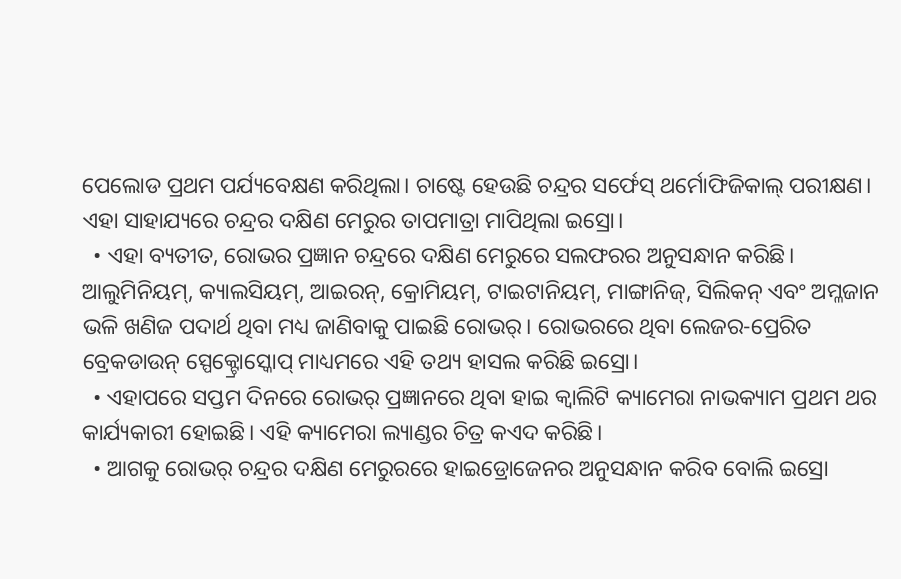ପେଲୋଡ ପ୍ରଥମ ପର୍ଯ୍ୟବେକ୍ଷଣ କରିଥିଲା। ଚାଷ୍ଟେ ହେଉଛି ଚନ୍ଦ୍ରର ସର୍ଫେସ୍ ଥର୍ମୋଫିଜିକାଲ୍ ପରୀକ୍ଷଣ। ଏହା ସାହାଯ୍ୟରେ ଚନ୍ଦ୍ରର ଦକ୍ଷିଣ ମେରୁର ତାପମାତ୍ରା ମାପିଥିଲା ଇସ୍ରୋ।
  • ଏହା ବ୍ୟତୀତ, ରୋଭର ପ୍ରଜ୍ଞାନ ଚନ୍ଦ୍ରରେ ଦକ୍ଷିଣ ମେରୁରେ ସଲଫରର ଅନୁସନ୍ଧାନ କରିଛି। ଆଲୁମିନିୟମ୍, କ୍ୟାଲସିୟମ୍, ଆଇରନ୍, କ୍ରୋମିୟମ୍, ଟାଇଟାନିୟମ୍, ମାଙ୍ଗାନିଜ୍, ସିଲିକନ୍ ଏବଂ ଅମ୍ଳଜାନ ଭଳି ଖଣିଜ ପଦାର୍ଥ ଥିବା ମଧ୍ୟ ଜାଣିବାକୁ ପାଇଛି ରୋଭର୍। ରୋଭରରେ ଥିବା ଲେଜର-ପ୍ରେରିତ ବ୍ରେକଡାଉନ୍ ସ୍ପେକ୍ଟ୍ରୋସ୍କୋପ୍ ମାଧ୍ୟମରେ ଏହି ତଥ୍ୟ ହାସଲ କରିଛି ଇସ୍ରୋ।
  • ଏହାପରେ ସପ୍ତମ ଦିନରେ ରୋଭର୍ ପ୍ରଜ୍ଞାନରେ ଥିବା ହାଇ କ୍ୱାଲିଟି କ୍ୟାମେରା ନାଭକ୍ୟାମ ପ୍ରଥମ ଥର କାର୍ଯ୍ୟକାରୀ ହୋଇଛି। ଏହି କ୍ୟାମେରା ଲ୍ୟାଣ୍ଡର ଚିତ୍ର କଏଦ କରିଛି।
  • ଆଗକୁ ରୋଭର୍ ଚନ୍ଦ୍ରର ଦକ୍ଷିଣ ମେରୁରରେ ହାଇଡ୍ରୋଜେନର ଅନୁସନ୍ଧାନ କରିବ ବୋଲି ଇସ୍ରୋ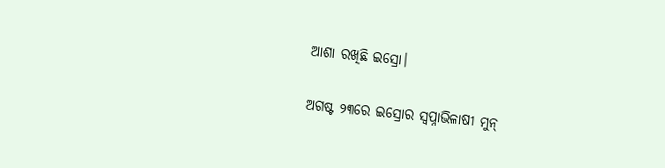ଆଶା ରଖିଛି ଇସ୍ରୋ।

ଅଗଷ୍ଟ ୨୩ରେ ଇସ୍ରୋର ସ୍ୱପ୍ନାଭିଳାଷୀ ମୁନ୍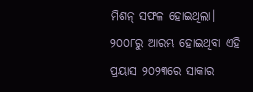ମିଶନ୍ ସଫଳ ହୋଇଥିଲା। ୨୦୦୮ରୁ ଆରମ୍ଭ ହୋଇଥିବା ଏହି ପ୍ରୟାସ ୨୦୨୩ରେ ସାକାର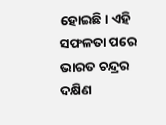ହୋଇଛି। ଏହି ସଫଳତା ପରେ ଭାରତ ଚନ୍ଦ୍ରର ଦକ୍ଷିଣ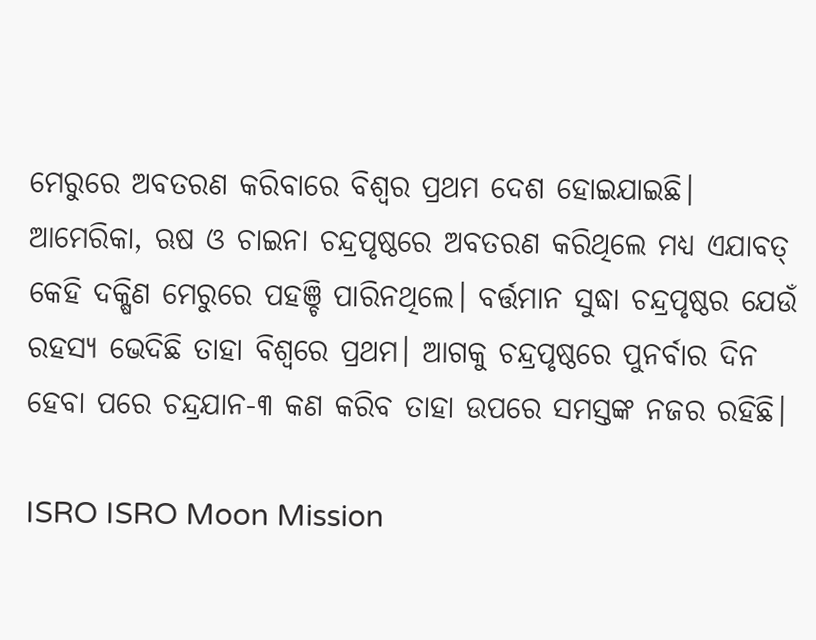ମେରୁରେ ଅବତରଣ କରିବାରେ ବିଶ୍ୱର ପ୍ରଥମ ଦେଶ ହୋଇଯାଇଛି। ଆମେରିକା, ଋଷ ଓ ଚାଇନା ଚନ୍ଦ୍ରପୃଷ୍ଠରେ ଅବତରଣ କରିଥିଲେ ମଧ୍ୟ ଏଯାବତ୍ କେହି ଦକ୍ଷିଣ ମେରୁରେ ପହଞ୍ଚି ପାରିନଥିଲେ। ବର୍ତ୍ତମାନ ସୁଦ୍ଧା ଚନ୍ଦ୍ରପୃଷ୍ଠର ଯେଉଁ ରହସ୍ୟ ଭେଦିଛି ତାହା ବିଶ୍ୱରେ ପ୍ରଥମ। ଆଗକୁ ଚନ୍ଦ୍ରପୃଷ୍ଠରେ ପୁନର୍ବାର ଦିନ ହେବା ପରେ ଚନ୍ଦ୍ରଯାନ-୩ କଣ କରିବ ତାହା ଉପରେ ସମସ୍ତଙ୍କ ନଜର ରହିଛି।

ISRO ISRO Moon Mission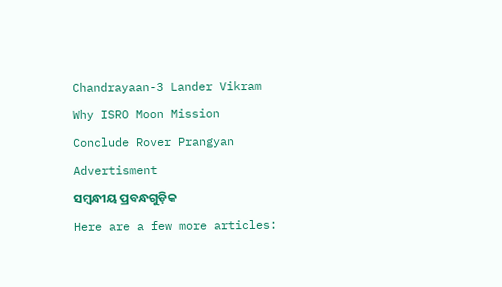Chandrayaan-3 Lander Vikram Why ISRO Moon Mission Conclude Rover Prangyan
Advertisment
ସମ୍ବନ୍ଧୀୟ ପ୍ରବନ୍ଧଗୁଡ଼ିକ
Here are a few more articles: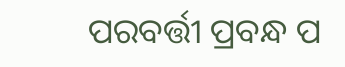ପରବର୍ତ୍ତୀ ପ୍ରବନ୍ଧ ପ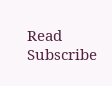Read
Subscribe